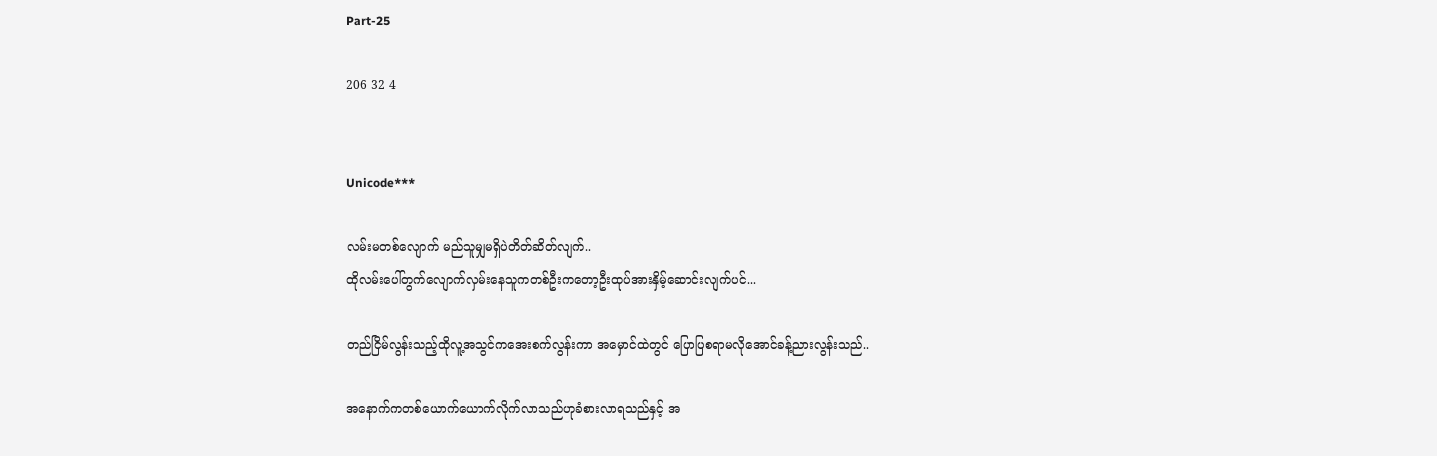Part-25

206 32 4


Unicode***

လမ်းမတစ်လျောက် မည်သူမျှမရှိပဲတိတ်ဆိတ်လျက်..
ထိုလမ်းပေါ်တွက်လျောက်လှမ်းနေသူကတစ်ဦးကတော့ဦးထုပ်အားနှိမ့်ဆောင်းလျက်ပင်...

တည်ငြိမ်လွန်းသည့်ထိုလူ့အသွင်ကအေးစက်လွန်းကာ အမှောင်ထဲတွင် ပြောပြစရာမလိုအောင်ခန့်ညားလွန်းသည်..

အနောက်ကတစ်ယောက်ယောက်လိုက်လာသည်ဟုခံစားလာရသည်နှင့် အ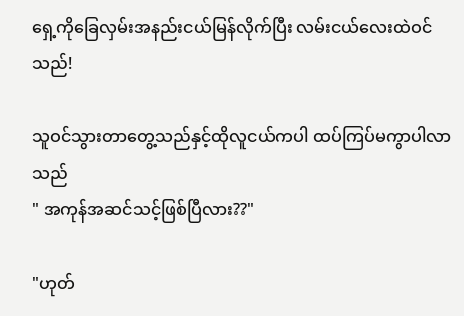ရှေ့ကိုခြေလှမ်းအနည်းငယ်မြန်လိုက်ပြီး လမ်းငယ်လေးထဲဝင်သည်!

သူဝင်သွားတာတွေ့သည်နှင့်ထိုလူငယ်ကပါ ထပ်ကြပ်မကွာပါလာသည်
" အကုန်အဆင်သင့်ဖြစ်ပြီလား??"

"ဟုတ်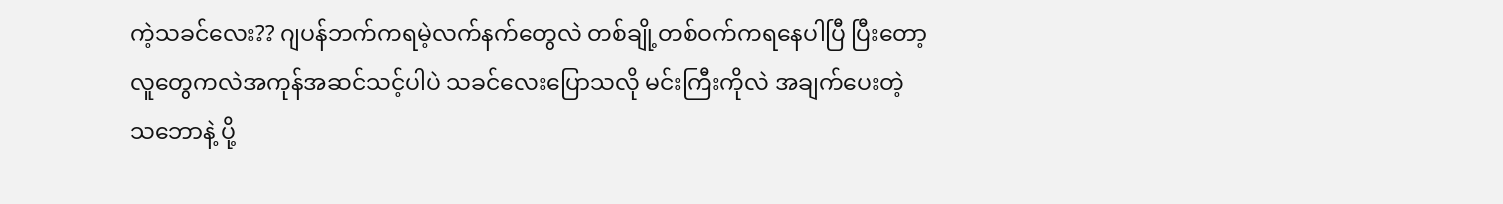ကဲ့သခင်လေး?? ဂျပန်ဘက်ကရမဲ့လက်နက်တွေလဲ တစ်ချို့တစ်ဝက်ကရနေပါပြီ ပြီးတော့ လူတွေကလဲအကုန်အဆင်သင့်ပါပဲ သခင်လေးပြောသလို မင်းကြီးကိုလဲ အချက်ပေးတဲ့သဘောနဲ့ ပို့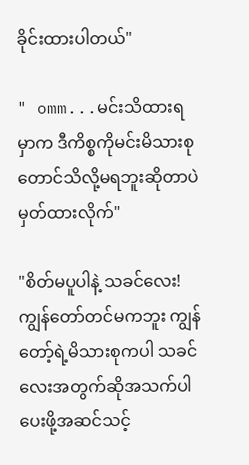ခိုင်းထားပါတယ်"

" omm...မင်းသိထားရမှာက ဒီကိစ္စကိုမင်းမိသားစုတောင်သိလို့မရဘူးဆိုတာပဲ မှတ်ထားလိုက်"

"စိတ်မပူပါနဲ့ သခင်လေး!ကျွန်တော်တင်မကဘူး ကျွန်တော့်ရဲ့မိသားစုကပါ သခင်လေးအတွက်ဆိုအသက်ပါပေးဖို့အဆင်သင့်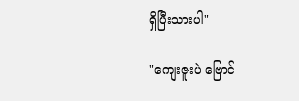ရှိပြီးသားပါ"

"ကျေးဇူးပဲ ဗြောင်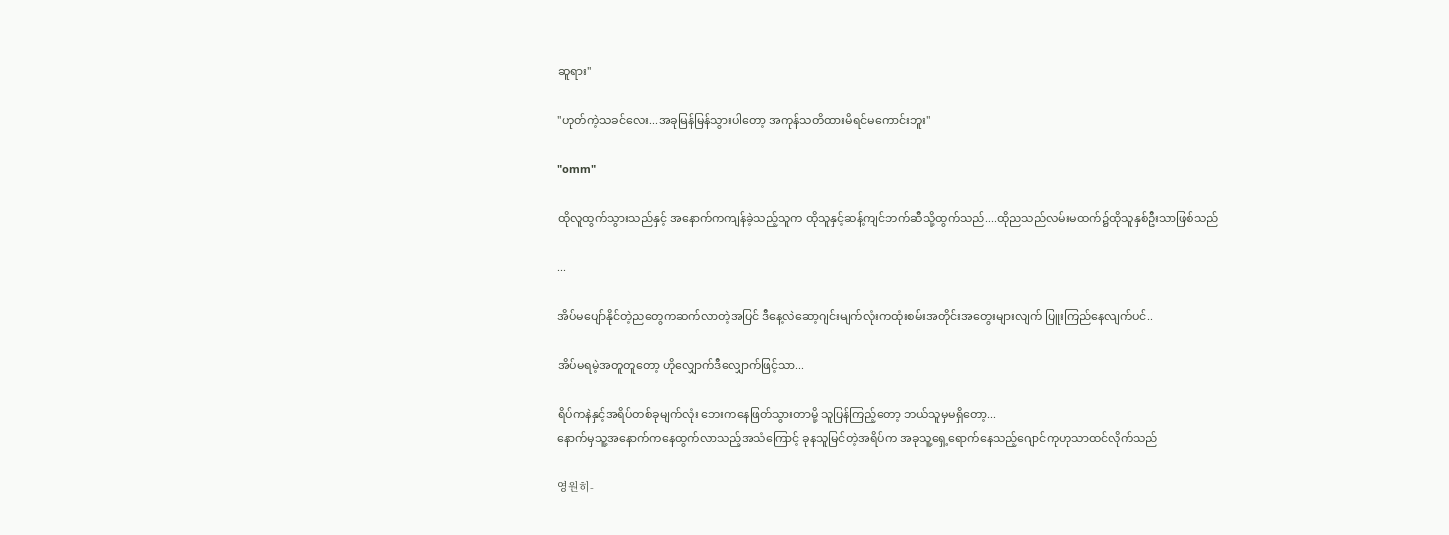ဆူရား"

"ဟုတ်ကဲ့သခင်လေး...အခုမြန်မြန်သွားပါတော့ အကုန်သတိထားမိရင်မကောင်းဘူး"

"omm"

ထိုလူထွက်သွားသည်နှင့် အနောက်ကကျန်ခဲ့သည့်သူက ထိုသူနှင့်ဆန့်ကျင်ဘက်ဆီသို့ထွက်သည်....ထိုညသည်လမ်းမထက်၌ထိုသူနှစ်ဦးသာဖြစ်သည်

...

အိပ်မပျော်နိုင်တဲ့ညတွေကဆက်လာတဲ့အပြင် ဒီနေ့လဲဆော့ဂျင်းမျက်လုံးကထုံးစမ်းအတိုင်းအတွေးများလျက် ပြူးကြည်နေလျက်ပင်..

အိပ်မရမဲ့အတူတူတော့ ဟိုလျှောက်ဒီလျှောက်ဖြင့်သာ...

ရိပ်ကနဲနှင့်အရိပ်တစ်ခုမျက်လုံး ဘေးကနေဖြတ်သွားတာမို့ သူပြန်ကြည့်တော့ ဘယ်သူမှမရှိတော့...
နောက်မှသူ့အနောက်ကနေထွက်လာသည့်အသံကြောင့် ခုနသူမြင်တဲ့အရိပ်က အခုသူ့ရှေ့ရောက်နေသည့်ဂျောင်ကုဟုသာထင်လိုက်သည်

영원히-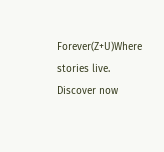Forever(Z+U)Where stories live. Discover now